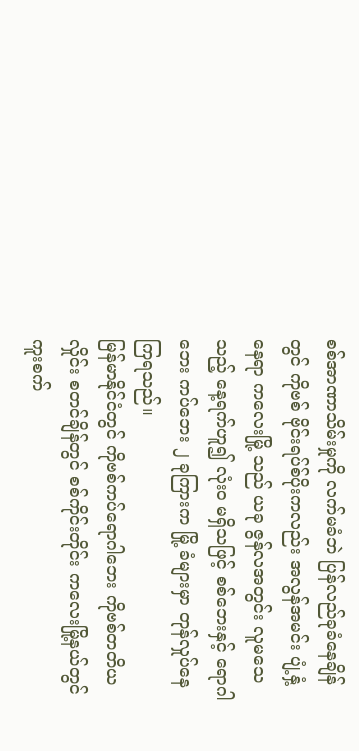စစ်အာဏာသိမ်းမှုကို လက်မခံဘဲ ပြန်လည်ခုခံနေချိန်တွင် ကိုဗစ် ဗိုင်းရပ်စ်ပိုးကလည်း အလွန်အမင်း ပျံ့နှံ့နေရာ ကလေးမြို့ သည် ယခု ဇွန်လအတွင်း လူမသေသည့် နေ့ရက်ဟူ၍ လုံးဝ မရှိသဖြင့် စစ်ဘေးနှင့် ရောဂါဘေး ကပ်ဘေး ၂ ခုကြားက မြို့ ခံများမှာ တုန်လှုပ်နေကြရသည်။
မြန်မာနိုင်ငံတွင် ကိုဗစ်ကပ်ရောဂါဘေး ကိုဗစ်တတိယလှိုင်း စတင်ချိန်တွင် စစ်ကိုင်းတိုင်း ကလေးမြို့နယ်တွင် ကူးစက်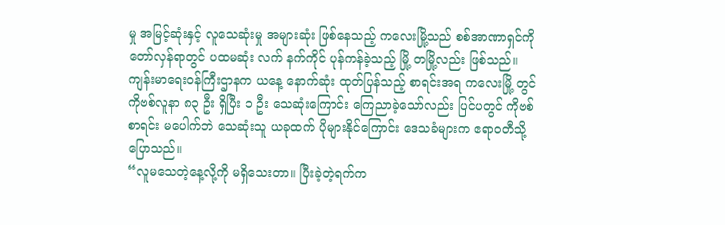မှု အမြင့်ဆုံးနှင့် လူသေဆုံးမှု အများဆုံး ဖြစ်နေသည့် ကလေးမြို့သည် စစ်အာဏာရှင်ကို တော်လှန်ရာတွင် ပထမဆုံး လက် နက်ကိုင် ပုန်ကန်ခဲ့သည့် မြို့ တမြို့လည်း ဖြစ်သည်။
ကျန်းမာရေးဝန်ကြီးဌာနက ယနေ့ နောက်ဆုံး ထုတ်ပြန်သည့် စာရင်းအရ ကလေးမြို့ တွင် ကိုဗစ်လူနာ ၈၃ ဦး ရှိပြီး ၁ ဦး သေဆုံးကြောင်း ကြေညာခဲ့သော်လည်း ပြင်ပတွင် ကိုဗစ်စာရင်း မပေါက်ဘဲ သေဆုံးသူ ယခုထက် ပိုများနိုင်ကြောင်း ဒေသခံများက ဧရာဝတီသို့ ပြောသည်။
“လူမသေတဲ့နေ့လို့ကို မရှိသေးတာ။ ပြီးခဲ့တဲ့ရက်က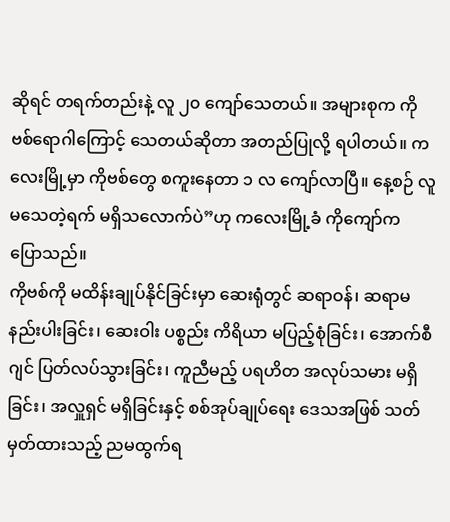ဆိုရင် တရက်တည်းနဲ့ လူ ၂၀ ကျော်သေတယ်။ အများစုက ကိုဗစ်ရောဂါကြောင့် သေတယ်ဆိုတာ အတည်ပြုလို့ ရပါတယ်။ ကလေးမြို့မှာ ကိုဗစ်တွေ စကူးနေတာ ၁ လ ကျော်လာပြီ။ နေ့စဉ် လူ မသေတဲ့ရက် မရှိသလောက်ပဲ”ဟု ကလေးမြို့ခံ ကိုကျော်က ပြောသည်။
ကိုဗစ်ကို မထိန်းချုပ်နိုင်ခြင်းမှာ ဆေးရုံတွင် ဆရာဝန်၊ ဆရာမ နည်းပါးခြင်း၊ ဆေးဝါး ပစ္စည်း ကိရိယာ မပြည့်စုံခြင်း၊ အောက်စီဂျင် ပြတ်လပ်သွားခြင်း၊ ကူညီမည့် ပရဟိတ အလုပ်သမား မရှိခြင်း၊ အလှူရှင် မရှိခြင်းနှင့် စစ်အုပ်ချုပ်ရေး ဒေသအဖြစ် သတ်မှတ်ထားသည့် ညမထွက်ရ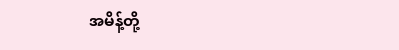အမိန့်တို့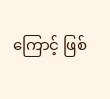ကြောင့် ဖြစ်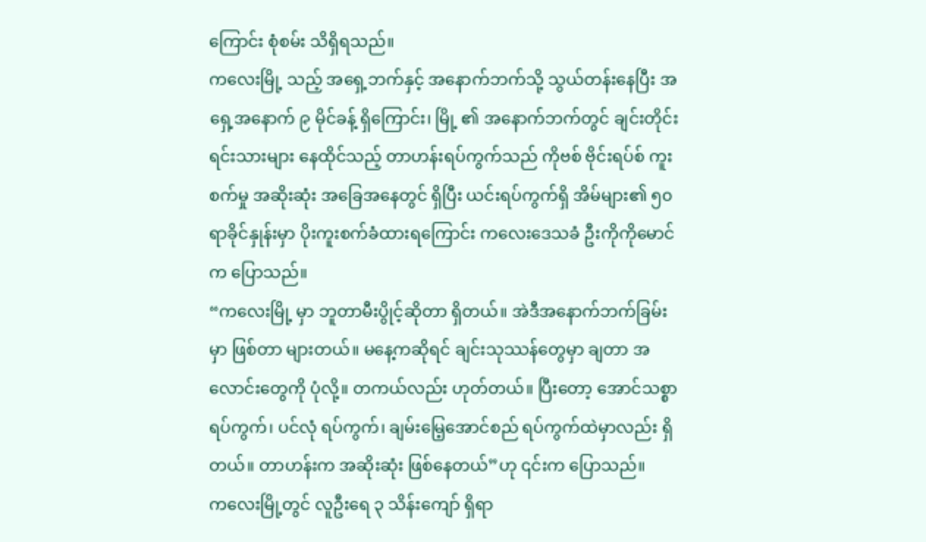ကြောင်း စုံစမ်း သိရှိရသည်။
ကလေးမြို့ သည့် အရှေ့ဘက်နှင့် အနောက်ဘက်သို့ သွယ်တန်းနေပြီး အရှေ့အနောက် ၉ မိုင်ခန့် ရှိကြောင်း၊ မြို့ ၏ အနောက်ဘက်တွင် ချင်းတိုင်းရင်းသားများ နေထိုင်သည့် တာဟန်းရပ်ကွက်သည် ကိုဗစ် ဗိုင်းရပ်စ် ကူးစက်မှု အဆိုးဆုံး အခြေအနေတွင် ရှိပြီး ယင်းရပ်ကွက်ရှိ အိမ်များ၏ ၅၀ ရာခိုင်နှုန်းမှာ ပိုးကူးစက်ခံထားရကြောင်း ကလေးဒေသခံ ဦးကိုကိုမောင်က ပြောသည်။
“ကလေးမြို့ မှာ ဘူတာမီးပွိုင့်ဆိုတာ ရှိတယ်။ အဲဒီအနောက်ဘက်ခြမ်းမှာ ဖြစ်တာ များတယ်။ မနေ့ကဆိုရင် ချင်းသုဿန်တွေမှာ ချတာ အလောင်းတွေကို ပုံလို့။ တကယ်လည်း ဟုတ်တယ်။ ပြီးတော့ အောင်သစ္စာရပ်ကွက်၊ ပင်လုံ ရပ်ကွက်၊ ချမ်းမြေ့အောင်စည် ရပ်ကွက်ထဲမှာလည်း ရှိတယ်။ တာဟန်းက အဆိုးဆုံး ဖြစ်နေတယ်”ဟု ၎င်းက ပြောသည်။
ကလေးမြို့တွင် လူဦးရေ ၃ သိန်းကျော် ရှိရာ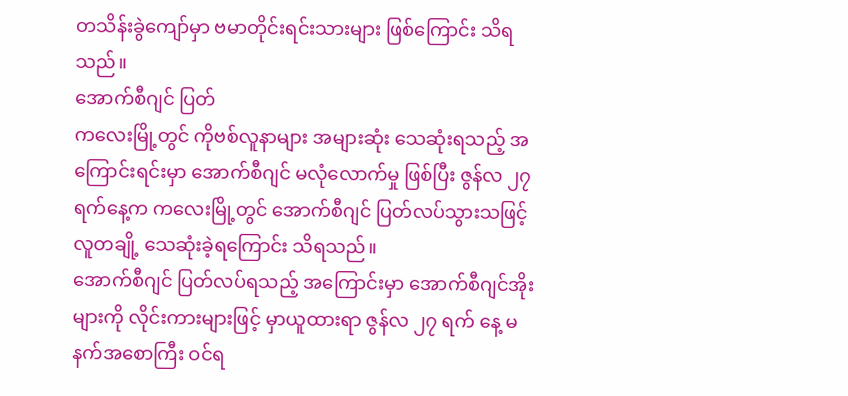တသိန်းခွဲကျော်မှာ ဗမာတိုင်းရင်းသားများ ဖြစ်ကြောင်း သိရသည်။
အောက်စီဂျင် ပြတ်
ကလေးမြို့တွင် ကိုဗစ်လူနာများ အများဆုံး သေဆုံးရသည့် အကြောင်းရင်းမှာ အောက်စီဂျင် မလုံလောက်မှု ဖြစ်ပြီး ဇွန်လ ၂၇ ရက်နေ့က ကလေးမြို့တွင် အောက်စီဂျင် ပြတ်လပ်သွားသဖြင့် လူတချို့ သေဆုံးခဲ့ရကြောင်း သိရသည်။
အောက်စီဂျင် ပြတ်လပ်ရသည့် အကြောင်းမှာ အောက်စီဂျင်အိုးများကို လိုင်းကားများဖြင့် မှာယူထားရာ ဇွန်လ ၂၇ ရက် နေ့ မနက်အစောကြီး ဝင်ရ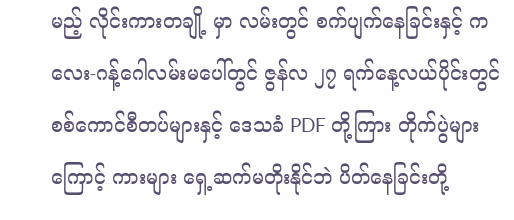မည့် လိုင်းကားတချို့ မှာ လမ်းတွင် စက်ပျက်နေခြင်းနှင့် ကလေး-ဂန့်ဂေါလမ်းမပေါ်တွင် ဇွန်လ ၂၇ ရက်နေ့လယ်ပိုင်းတွင် စစ်ကောင်စီတပ်များနှင့် ဒေသခံ PDF တို့ကြား တိုက်ပွဲများကြောင့် ကားများ ရှေ့ဆက်မတိုးနိုင်ဘဲ ပိတ်နေခြင်းတို့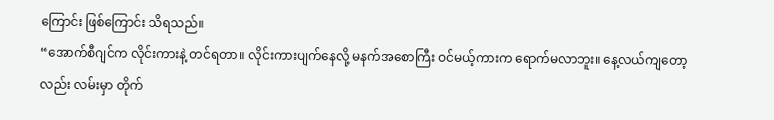ကြောင်း ဖြစ်ကြောင်း သိရသည်။
“အောက်စီဂျင်က လိုင်းကားနဲ့ တင်ရတာ။ လိုင်းကားပျက်နေလို့ မနက်အစောကြီး ဝင်မယ့်ကားက ရောက်မလာဘူး။ နေ့လယ်ကျတော့လည်း လမ်းမှာ တိုက်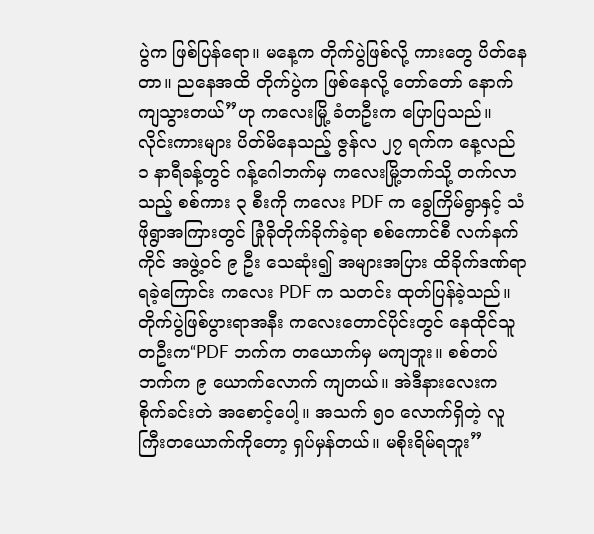ပွဲက ဖြစ်ပြန်ရော။ မနေ့က တိုက်ပွဲဖြစ်လို့ ကားတွေ ပိတ်နေတာ။ ညနေအထိ တိုက်ပွဲက ဖြစ်နေလို့ တော်တော် နောက်ကျသွားတယ်”ဟု ကလေးမြို့ ခံတဦးက ပြောပြသည်။
လိုင်းကားများ ပိတ်မိနေသည့် ဇွန်လ ၂၇ ရက်က နေ့လည် ၁ နာရီခန့်တွင် ဂန့်ဂေါဘက်မှ ကလေးမြို့ဘက်သို့ တက်လာသည့် စစ်ကား ၃ စီးကို ကလေး PDF က ခွေကြိမ်ရွာနှင့် သံဖိုရွာအကြားတွင် ခြုံခိုတိုက်ခိုက်ခဲ့ရာ စစ်ကောင်စီ လက်နက်ကိုင် အဖွဲ့ဝင် ၉ ဦး သေဆုံး၍ အများအပြား ထိခိုက်ဒဏ်ရာရခဲ့ကြောင်း ကလေး PDF က သတင်း ထုတ်ပြန်ခဲ့သည်။
တိုက်ပွဲဖြစ်ပွားရာအနီး ကလေးတောင်ပိုင်းတွင် နေထိုင်သူတဦးက“PDF ဘက်က တယောက်မှ မကျဘူး။ စစ်တပ်ဘက်က ၉ ယောက်လောက် ကျတယ်။ အဲဒီနားလေးက စိုက်ခင်းတဲ အစောင့်ပေါ့။ အသက် ၅၀ လောက်ရှိတဲ့ လူကြီးတယောက်ကိုတော့ ရှပ်မှန်တယ်။ မစိုးရိမ်ရဘူး”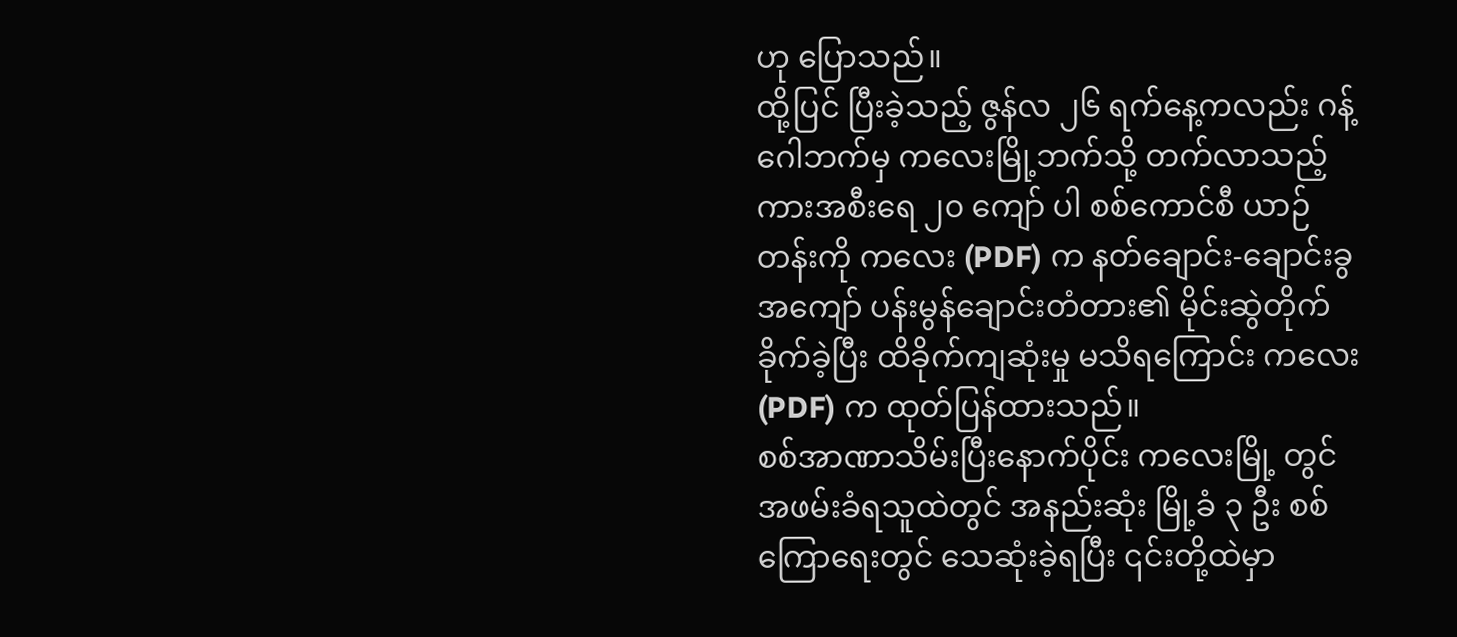ဟု ပြောသည်။
ထို့ပြင် ပြီးခဲ့သည့် ဇွန်လ ၂၆ ရက်နေ့ကလည်း ဂန့်ဂေါဘက်မှ ကလေးမြို့ဘက်သို့ တက်လာသည့် ကားအစီးရေ ၂၀ ကျော် ပါ စစ်ကောင်စီ ယာဉ်တန်းကို ကလေး (PDF) က နတ်ချောင်း-ချောင်းခွ အကျော် ပန်းမွန်ချောင်းတံတား၏ မိုင်းဆွဲတိုက် ခိုက်ခဲ့ပြီး ထိခိုက်ကျဆုံးမှု မသိရကြောင်း ကလေး(PDF) က ထုတ်ပြန်ထားသည်။
စစ်အာဏာသိမ်းပြီးနောက်ပိုင်း ကလေးမြို့ တွင် အဖမ်းခံရသူထဲတွင် အနည်းဆုံး မြို့ခံ ၃ ဦး စစ်ကြောရေးတွင် သေဆုံးခဲ့ရပြီး ၎င်းတို့ထဲမှာ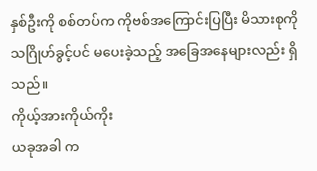နှစ်ဦးကို စစ်တပ်က ကိုဗစ်အကြောင်းပြပြီး မိသားစုကို သဂြိုဟ်ခွင့်ပင် မပေးခဲ့သည့် အခြေအနေများလည်း ရှိသည်။
ကိုယ့်အားကိုယ်ကိုး
ယခုအခါ က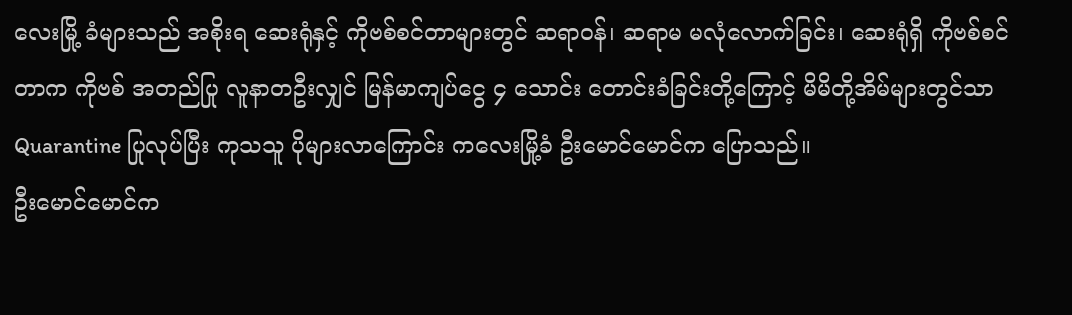လေးမြို့ ခံများသည် အစိုးရ ဆေးရုံနှင့် ကိုဗစ်စင်တာများတွင် ဆရာဝန်၊ ဆရာမ မလုံလောက်ခြင်း၊ ဆေးရုံရှိ ကိုဗစ်စင်တာက ကိုဗစ် အတည်ပြု လူနာတဦးလျှင် မြန်မာကျပ်ငွေ ၄ သောင်း တောင်းခံခြင်းတို့ကြောင့် မိမိတို့အိမ်များတွင်သာ Quarantine ပြုလုပ်ပြီး ကုသသူ ပိုများလာကြောင်း ကလေးမြို့ခံ ဦးမောင်မောင်က ပြောသည်။
ဦးမောင်မောင်က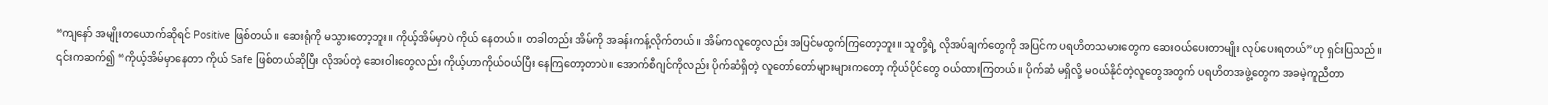“ကျနော် အမျိုးတယောက်ဆိုရင် Positive ဖြစ်တယ်။ ဆေးရုံကို မသွားတော့ဘူး။ ကိုယ့်အိမ်မှာပဲ ကိုယ် နေတယ်။ တခါတည်း အိမ်ကို အခန်းကန့်လိုက်တယ်။ အိမ်ကလူတွေလည်း အပြင်မထွက်ကြတော့ဘူး။ သူတို့ရဲ့ လိုအပ်ချက်တွေကို အပြင်က ပရဟိတသမားတွေက ဆေးဝယ်ပေးတာမျိုး လုပ်ပေးရတယ်”ဟု ရှင်းပြသည်။
၎င်းကဆက်၍ “ကိုယ့်အိမ်မှာနေတာ ကိုယ် Safe ဖြစ်တယ်ဆိုပြီး လိုအပ်တဲ့ ဆေးဝါးတွေလည်း ကိုယ့်ဟာကိုယ်ဝယ်ပြီး နေကြတော့တာပဲ။ အောက်စီဂျင်ကိုလည်း ပိုက်ဆံရှိတဲ့ လူတော်တော်များများကတော့ ကိုယ်ပိုင်တွေ ဝယ်ထားကြတယ်။ ပိုက်ဆံ မရှိလို့ မဝယ်နိုင်တဲ့လူတွေအတွက် ပရဟိတအဖွဲ့တွေက အခမဲ့ကူညီတာ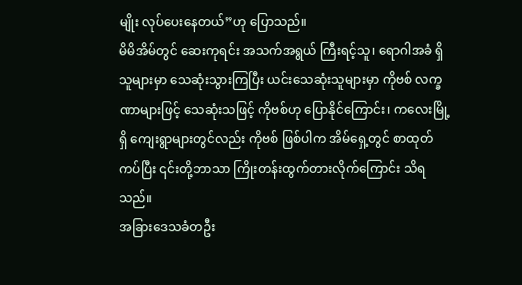မျိုး လုပ်ပေးနေတယ်”ဟု ပြောသည်။
မိမိအိမ်တွင် ဆေးကုရင်း အသက်အရွယ် ကြီးရင့်သူ၊ ရောဂါအခံ ရှိသူများမှာ သေဆုံးသွားကြပြီး ယင်းသေဆုံးသူများမှာ ကိုဗစ် လက္ခဏာများဖြင့် သေဆုံးသဖြင့် ကိုဗစ်ဟု ပြောနိုင်ကြောင်း၊ ကလေးမြို့ ရှိ ကျေးရွာများတွင်လည်း ကိုဗစ် ဖြစ်ပါက အိမ်ရှေ့တွင် စာထုတ်ကပ်ပြီး ၎င်းတို့ဘာသာ ကြိုးတန်းထွက်တားလိုက်ကြောင်း သိရသည်။
အခြားဒေသခံတဦး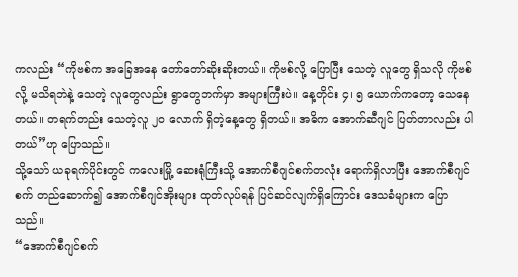ကလည်း “ကိုဗစ်က အခြေအနေ တော်တော်ဆိုးဆိုးတယ်။ ကိုဗစ်လို့ ပြောပြီး သေတဲ့ လူတွေ ရှိသလို ကိုဗစ်လို့ မသိရဘဲနဲ့ သေတဲ့ လူတွေလည်း ရွာတွေဘက်မှာ အများကြီးပဲ။ နေ့တိုင်း ၄၊ ၅ ယောက်ကတော့ သေနေတယ်။ တရက်တည်း သေတဲ့လူ ၂၀ လောက် ရှိတဲ့နေ့တွေ ရှိတယ်။ အဓိက အောက်ဆီဂျင် ပြတ်တာလည်း ပါတယ်”ဟု ပြောသည်။
သို့သော် ယခုရက်ပိုင်းတွင် ကလေးမြို့ ဆေးရုံကြီးသို့ အောက်စီဂျင်စက်တလုံး ရောက်ရှိလာပြီး အောက်စီဂျင်စက် တည်ဆောက်၍ အောက်စီဂျင်အိုးများ ထုတ်လုပ်ရန် ပြင်ဆင်လျက်ရှိကြောင်း ဒေသခံများက ပြောသည်။
“အောက်စီဂျင်စက်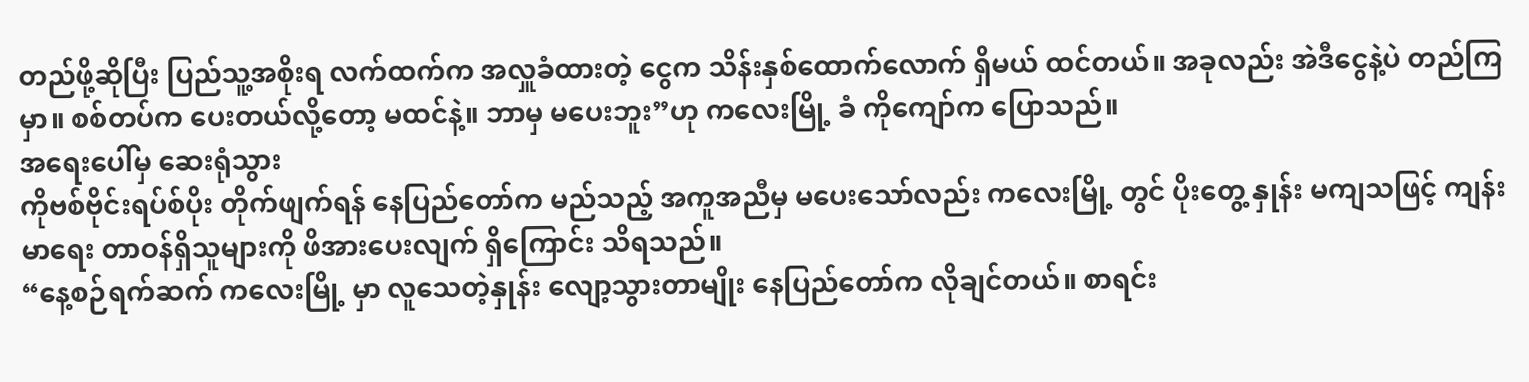တည်ဖို့ဆိုပြီး ပြည်သူ့အစိုးရ လက်ထက်က အလှူခံထားတဲ့ ငွေက သိန်းနှစ်ထောက်လောက် ရှိမယ် ထင်တယ်။ အခုလည်း အဲဒီငွေနဲ့ပဲ တည်ကြမှာ။ စစ်တပ်က ပေးတယ်လို့တော့ မထင်နဲ့။ ဘာမှ မပေးဘူး”ဟု ကလေးမြို့ ခံ ကိုကျော်က ပြောသည်။
အရေးပေါ်မှ ဆေးရုံသွား
ကိုဗစ်ဗိုင်းရပ်စ်ပိုး တိုက်ဖျက်ရန် နေပြည်တော်က မည်သည့် အကူအညီမှ မပေးသော်လည်း ကလေးမြို့ တွင် ပိုးတွေ့ နှုန်း မကျသဖြင့် ကျန်းမာရေး တာဝန်ရှိသူများကို ဖိအားပေးလျက် ရှိကြောင်း သိရသည်။
“နေ့စဉ်ရက်ဆက် ကလေးမြို့ မှာ လူသေတဲ့နှုန်း လျော့သွားတာမျိုး နေပြည်တော်က လိုချင်တယ်။ စာရင်း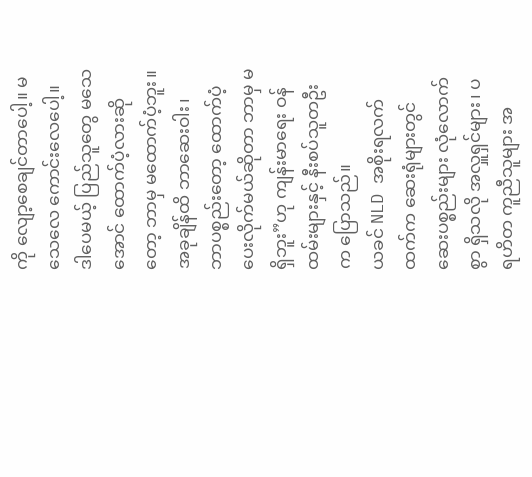ကို လျော့စေချင်တာပေါ့။ မသေလေ ကောင်းလေပေါ့။ ဒါပေမယ့် ပြည်သူတွေ မသေအောင် ထောက်ပံ့လားဆိုတော့ ဘာမှ မထောက်ပံ့ဘူး။ အခုချိန်ထိ ဘာဆေးဝါး၊ ဘာပစ္စည်းတော့ ထောက်ပံ့ပေးလိုက်မယ်ဆိုတာ ဘာမှ မရှိဘူး”ဟု ကျန်းမာရေး ဝန်ထမ်းများနှင့် နီးစပ်သူတဦးက ပြောသည်။
ယခင် NLD အစိုးရလက်ထက်က ဆေးရုံများတွင် ဆေးပစ္စည်းများ လုံလောက်စွာ ရှိသလို အလှူရှင်များ၊ ပရဟိတ ကူညီသူများ အ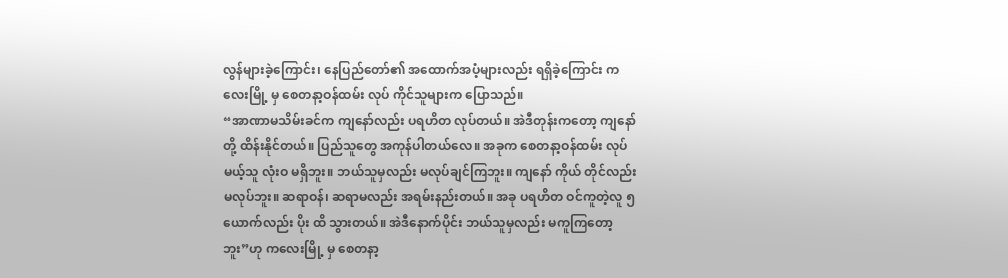လွန်များခဲ့ကြောင်း၊ နေပြည်တော်၏ အထောက်အပံ့များလည်း ရရှိခဲ့ကြောင်း ကလေးမြို့ မှ စေတနာ့ဝန်ထမ်း လုပ် ကိုင်သူများက ပြောသည်။
“အာဏာမသိမ်းခင်က ကျနော်လည်း ပရဟိတ လုပ်တယ်။ အဲဒီတုန်းကတော့ ကျနော်တို့ ထိန်းနိုင်တယ်။ ပြည်သူတွေ အကုန်ပါတယ်လေ။ အခုက စေတနာ့ဝန်ထမ်း လုပ်မယ့်သူ လုံးဝ မရှိဘူး။ ဘယ်သူမှလည်း မလုပ်ချင်ကြဘူး။ ကျနော် ကိုယ် တိုင်လည်း မလုပ်ဘူး။ ဆရာဝန်၊ ဆရာမလည်း အရမ်းနည်းတယ်။ အခု ပရဟိတ ဝင်ကူတဲ့လူ ၅ ယောက်လည်း ပိုး ထိ သွားတယ်။ အဲဒီနောက်ပိုင်း ဘယ်သူမှလည်း မကူကြတော့ဘူး”ဟု ကလေးမြို့ မှ စေတနာ့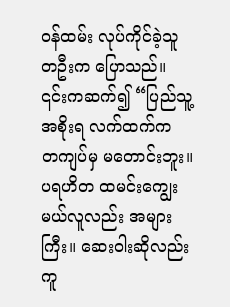ဝန်ထမ်း လုပ်ကိုင်ခဲ့သူတဦးက ပြောသည်။
၎င်းကဆက်၍ “ပြည်သူ့ အစိုးရ လက်ထက်က တကျပ်မှ မတောင်းဘူး။ ပရဟိတ ထမင်းကျွေးမယ်လူလည်း အများကြီး။ ဆေးဝါးဆိုလည်း ကူ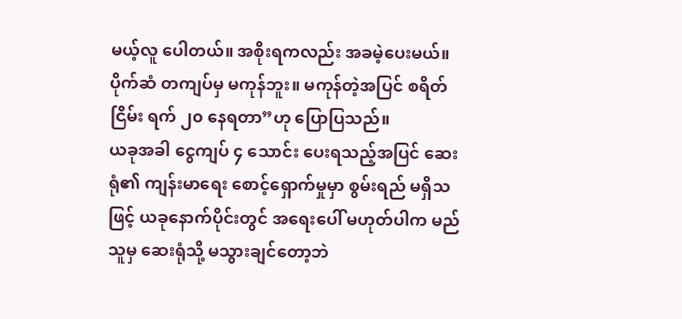မယ့်လူ ပေါတယ်။ အစိုးရကလည်း အခမဲ့ပေးမယ်။ ပိုက်ဆံ တကျပ်မှ မကုန်ဘူး။ မကုန်တဲ့အပြင် စရိတ်ငြိမ်း ရက် ၂၀ နေရတာ”ဟု ပြောပြသည်။
ယခုအခါ ငွေကျပ် ၄ သောင်း ပေးရသည့်အပြင် ဆေးရုံ၏ ကျန်းမာရေး စောင့်ရှောက်မှုမှာ စွမ်းရည် မရှိသဖြင့် ယခုနောက်ပိုင်းတွင် အရေးပေါ် မဟုတ်ပါက မည်သူမှ ဆေးရုံသို့ မသွားချင်တော့ဘဲ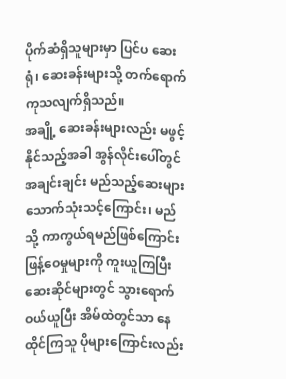ပိုက်ဆံရှိသူများမှာ ပြင်ပ ဆေးရုံ၊ ဆေးခန်းများသို့ တက်ရောက် ကုသလျက်ရှိသည်။
အချို့ ဆေးခန်းများလည်း မဖွင့်နိုင်သည့်အခါ အွန်လိုင်းပေါ်တွင် အချင်းချင်း မည်သည့်ဆေးများ သောက်သုံးသင့်ကြောင်း၊ မည်သို့ ကာကွယ်ရမည်ဖြစ်ကြောင်း ဖြန့်ဝေမှုများကို ကူးယူကြပြီး ဆေးဆိုင်များတွင် သွားရောက်ဝယ်ယူပြီး အိမ်ထဲတွင်သာ နေထိုင်ကြသူ ပိုများကြောင်းလည်း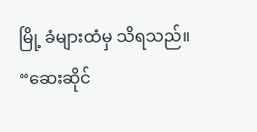မြို့ ခံများထံမှ သိရသည်။
“ဆေးဆိုင်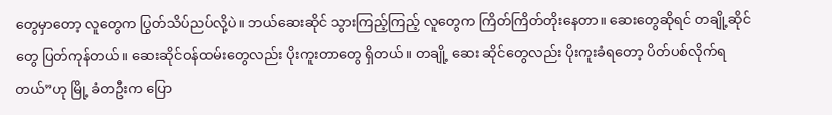တွေမှာတော့ လူတွေက ပြွတ်သိပ်ညပ်လို့ပဲ။ ဘယ်ဆေးဆိုင် သွားကြည့်ကြည့် လူတွေက ကြိတ်ကြိတ်တိုးနေတာ။ ဆေးတွေဆိုရင် တချို့ဆိုင်တွေ ပြတ်ကုန်တယ်။ ဆေးဆိုင်ဝန်ထမ်းတွေလည်း ပိုးကူးတာတွေ ရှိတယ်။ တချို့ ဆေး ဆိုင်တွေလည်း ပိုးကူးခံရတော့ ပိတ်ပစ်လိုက်ရတယ်”ဟု မြို့ ခံတဦးက ပြော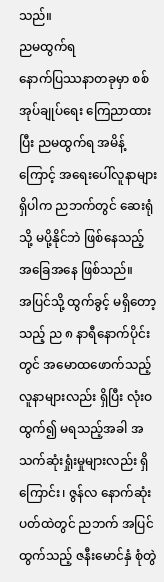သည်။
ညမထွက်ရ
နောက်ပြဿနာတခုမှာ စစ်အုပ်ချုပ်ရေး ကြေညာထားပြီး ညမထွက်ရ အမိန့်ကြောင့် အရေးပေါ်လူနာများ ရှိပါက ညဘက်တွင် ဆေးရုံသို့ မပို့နိုင်ဘဲ ဖြစ်နေသည့် အခြေအနေ ဖြစ်သည်။
အပြင်သို့ ထွက်ခွင့် မရှိတော့သည့် ည ၈ နာရီနောက်ပိုင်းတွင် အမောထဖောက်သည့် လူနာများလည်း ရှိပြီး လုံးဝ ထွက်၍ မရသည့်အခါ အသက်ဆုံးရှုံးမှုများလည်း ရှိကြောင်း၊ ဇွန်လ နောက်ဆုံးပတ်ထဲတွင် ညဘက် အပြင်ထွက်သည့် ဇနီးမောင်နှံ စုံတွဲ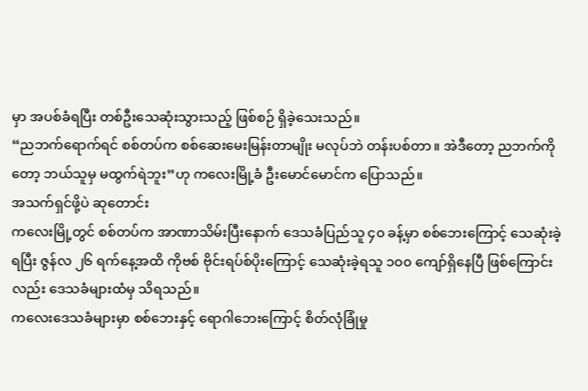မှာ အပစ်ခံရပြီး တစ်ဦးသေဆုံးသွားသည့် ဖြစ်စဉ် ရှိခဲ့သေးသည်။
“ညဘက်ရောက်ရင် စစ်တပ်က စစ်ဆေးမေးမြန်းတာမျိုး မလုပ်ဘဲ တန်းပစ်တာ။ အဲဒီတော့ ညဘက်ကိုတော့ ဘယ်သူမှ မထွက်ရဲဘူး”ဟု ကလေးမြို့ခံ ဦးမောင်မောင်က ပြောသည်။
အသက်ရှင်ဖို့ပဲ ဆုတောင်း
ကလေးမြို့တွင် စစ်တပ်က အာဏာသိမ်းပြီးနောက် ဒေသခံပြည်သူ ၄၀ ခန့်မှာ စစ်ဘေးကြောင့် သေဆုံးခဲ့ရပြီး ဇွန်လ ၂၆ ရက်နေ့အထိ ကိုဗစ် ဗိုင်းရပ်စ်ပိုးကြောင့် သေဆုံးခဲ့ရသူ ၁၀၀ ကျော်ရှိနေပြီ ဖြစ်ကြောင်းလည်း ဒေသခံများထံမှ သိရသည်။
ကလေးဒေသခံများမှာ စစ်ဘေးနှင့် ရောဂါဘေးကြောင့် စိတ်လုံခြုံမှု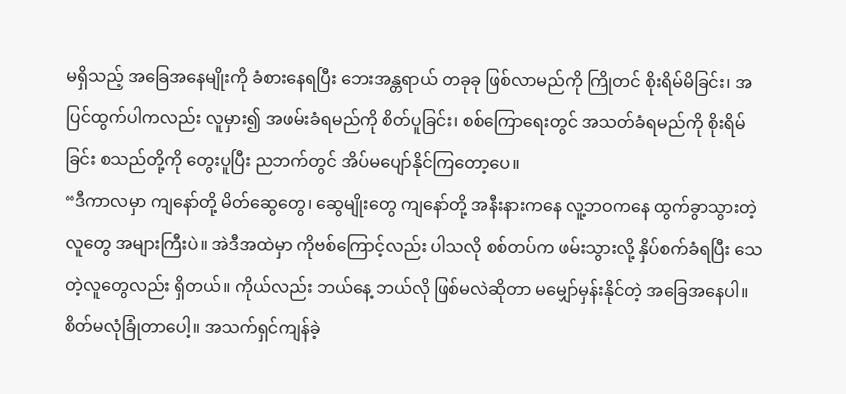မရှိသည့် အခြေအနေမျိုးကို ခံစားနေရပြီး ဘေးအန္တရာယ် တခုခု ဖြစ်လာမည်ကို ကြိုတင် စိုးရိမ်မိခြင်း၊ အပြင်ထွက်ပါကလည်း လူမှား၍ အဖမ်းခံရမည်ကို စိတ်ပူခြင်း၊ စစ်ကြောရေးတွင် အသတ်ခံရမည်ကို စိုးရိမ်ခြင်း စသည်တို့ကို တွေးပူပြီး ညဘက်တွင် အိပ်မပျော်နိုင်ကြတော့ပေ။
“ဒီကာလမှာ ကျနော်တို့ မိတ်ဆွေတွေ၊ ဆွေမျိုးတွေ ကျနော်တို့ အနီးနားကနေ လူ့ဘဝကနေ ထွက်ခွာသွားတဲ့ လူတွေ အများကြီးပဲ။ အဲဒီအထဲမှာ ကိုဗစ်ကြောင့်လည်း ပါသလို စစ်တပ်က ဖမ်းသွားလို့ နှိပ်စက်ခံရပြီး သေတဲ့လူတွေလည်း ရှိတယ်။ ကိုယ်လည်း ဘယ်နေ့ ဘယ်လို ဖြစ်မလဲဆိုတာ မမျှော်မှန်းနိုင်တဲ့ အခြေအနေပါ။ စိတ်မလုံခြုံတာပေါ့။ အသက်ရှင်ကျန်ခဲ့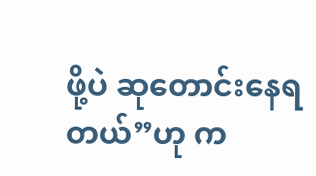ဖို့ပဲ ဆုတောင်းနေရတယ်”ဟု က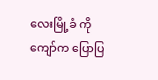လေးမြို့ခံ ကိုကျော်က ပြောပြ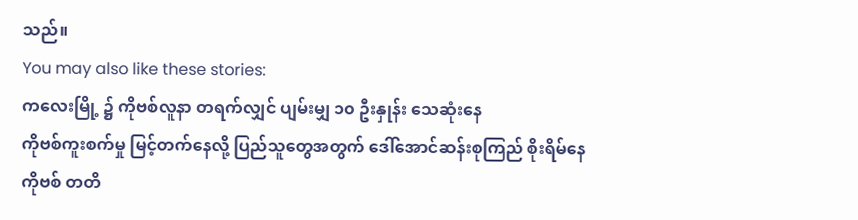သည်။
You may also like these stories:
ကလေးမြို့ ၌ ကိုဗစ်လူနာ တရက်လျှင် ပျမ်းမျှ ၁၀ ဦးနှုန်း သေဆုံးနေ
ကိုဗစ်ကူးစက်မှု မြင့်တက်နေလို့ ပြည်သူတွေအတွက် ဒေါ်အောင်ဆန်းစုကြည် စိုးရိမ်နေ
ကိုဗစ် တတိ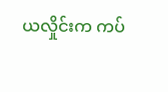ယလှိုင်းက ကပ်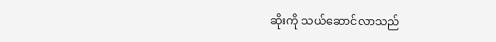ဆိုးကို သယ်ဆောင်လာသည်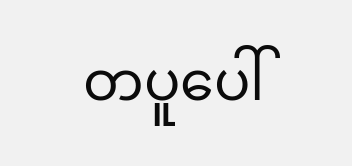တပူပေါ်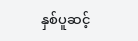နှစ်ပူဆင့်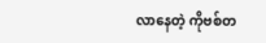လာနေတဲ့ ကိုဗစ်တ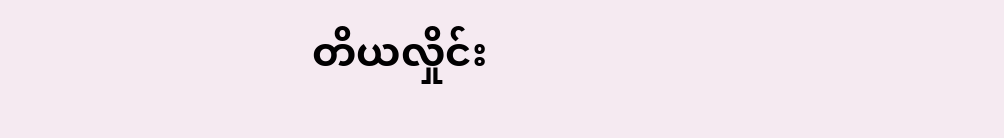တိယလှိုင်း